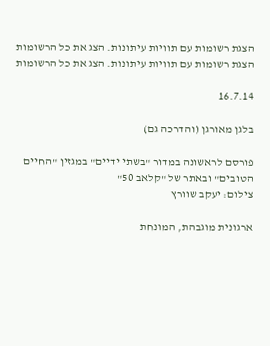הצגת רשומות עם תוויות עיתונות. הצג את כל הרשומות
הצגת רשומות עם תוויות עיתונות. הצג את כל הרשומות

16.7.14

בלגן מאורגן (והדרכה גם)

פורסם לראשונה במדור "בשתי ידיים" במגזין "החיים הטובים" ובאתר של "קלאב 50"
צילום: יעקב שוורץ

ארגונית מוגבהת, המונחת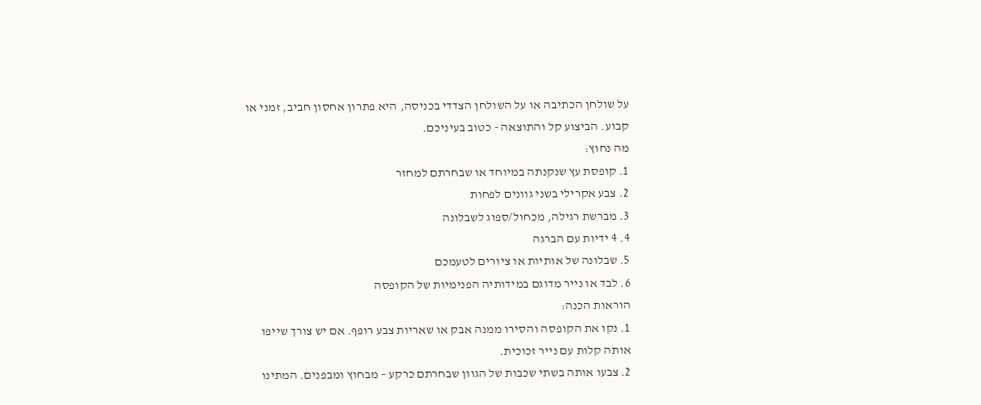על שולחן הכתיבה או על השולחן הצדדי בכניסה, היא פתרון אחסון חביב, זמני או קבוע. הביצוע קל והתוצאה - כטוב בעיניכם.
מה נחוץ:
1. קופסת עץ שנקנתה במיוחד או שבחרתם למחזר
2. צבע אקרילי בשני גוונים לפחות
3. מברשת רגילה, מכחול/ספוג לשבלונה
4. 4 ידיות עם הברגה
5. שבלונה של אותיות או ציורים לטעמכם
6. לבד או נייר מדוגם במידותיה הפנימיות של הקופסה
הוראות הכנה:
1. נקו את הקופסה והסירו ממנה אבק או שאריות צבע רופף. אם יש צורך שייפו אותה קלות עם נייר זכוכית.
2. צבעו אותה בשתי שכבות של הגוון שבחרתם כרקע – מבחוץ ומבפנים. המתינו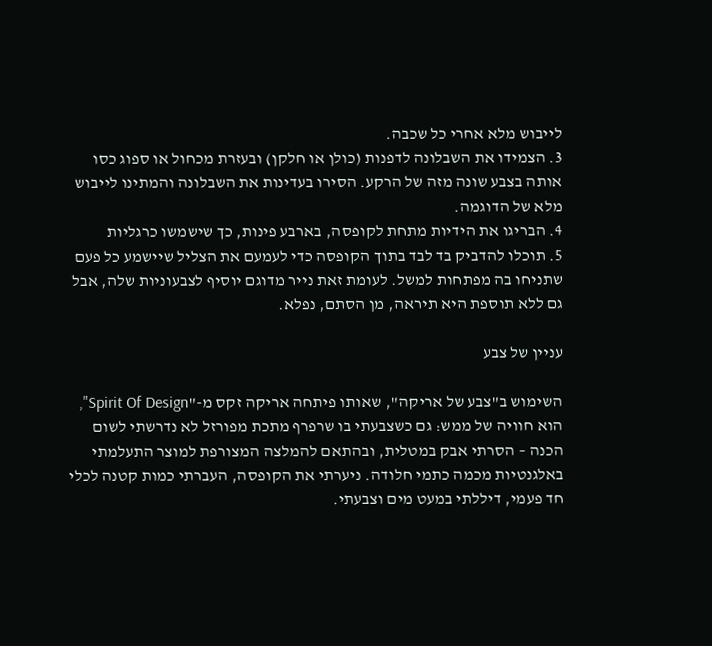לייבוש מלא אחרי כל שכבה.
3. הצמידו את השבלונה לדפנות (כולן או חלקן) ובעזרת מכחול או ספוג כסו אותה בצבע שונה מזה של הרקע. הסירו בעדינות את השבלונה והמתינו לייבוש מלא של הדוגמה.
4. הבריגו את הידיות מתחת לקופסה, בארבע פינות, כך שישמשו כרגליות
5. תוכלו להדביק בד לבד בתוך הקופסה כדי לעמעם את הצליל שיישמע כל פעם שתניחו בה מפתחות למשל. לעומת זאת נייר מדוגם יוסיף לצבעוניות שלה, אבל גם ללא תוספת היא תיראה, מן הסתם, נפלא.

עניין של צבע

השימוש ב"צבע של אריקה", שאותו פיתחה אריקה זקס מ-"Spirit Of Design", הוא חוויה של ממש: גם כשצבעתי בו שרפרף מתכת מפורזל לא נדרשתי לשום הכנה – הסרתי אבק במטלית, ובהתאם להמלצה המצורפת למוצר התעלמתי באלגנטיות מכמה כתמי חלודה. ניערתי את הקופסה, העברתי כמות קטנה לכלי חד פעמי, דיללתי במעט מים וצבעתי.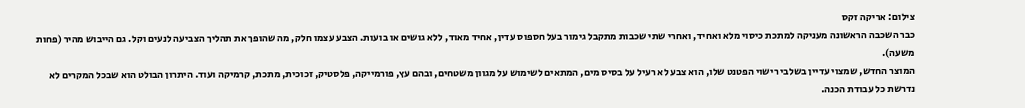צילום: אריקה זקס
כבר השכבה הראשונה מעניקה למתכת כיסוי מלא ואחיד, ואחרי שתי שכבות מתקבל גימור בעל חספוס עדין, אחיד מאוד, ללא גושים או בועות. הצבע עצמו חלק, מה שהופך את תהליך הצביעה לנעים וקל. גם הייבוש מהיר (פחות משעה).
המוצר החדש, שמצוי עדיין בשלבי רישוי הפטנט שלו, הוא צבע לא רעיל על בסיס מים, המתאים לשימוש על מגוון משטחים, ובהם עץ, פורמייקה, פלסטיק, זכוכית, מתכת, קרמיקה ועוד. היתרון הבולט הוא שבכל המקרים לא נדרשת כל עבודת הכנה.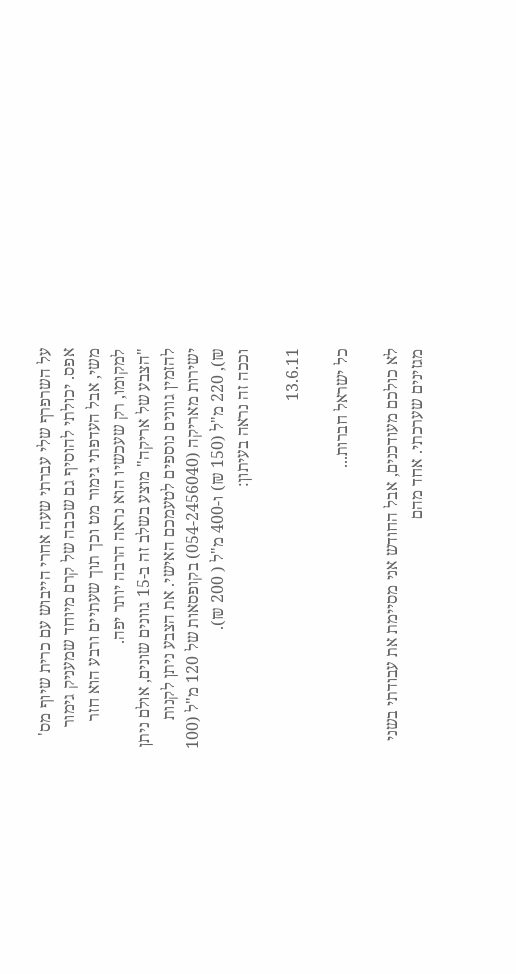על השרפרף שלי עברתי שעה אחרי הייבוש עם כרית שיוף מס' אפס. יכולתי להוסיף גם שכבה של קרם מיוחד שמעניק גימור משי, אבל העדפתי גימור מט וכך תוך שעתיים ורבע הוא חזר למקומו, רק שעכשיו הוא נראה הרבה יותר יפה.
"הצבע של אריקה" מוצע בשלב זה ב-15 גוונים שונים, אולם ניתן להזמין גוונים נוספים לטעמכם האישי. את הצבע ניתן לקנות ישירות מאריקה (054-2456040) בקופסאות של 120 מ"ל (100 ₪), 220 מ"ל (150 ₪) ו-400 מ"ל ( 200 ₪).
וככה זה נראה בעיתון:

13.6.11

כל ישראל חברות...

לא כולכם מעודכנים, אבל החודש אני מסיימת את עבודתי בשני מגזינים שערכתי. אחד מהם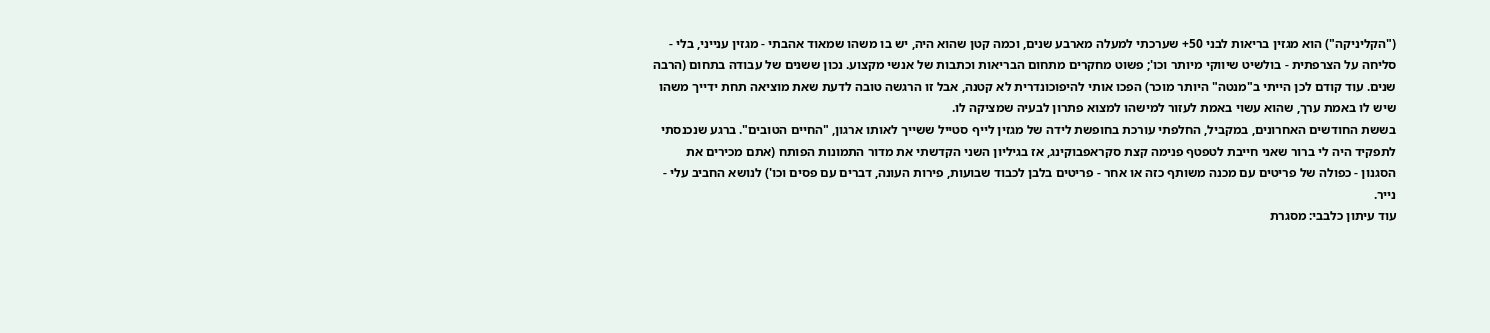("הקליניקה") הוא מגזין בריאות לבני 50+ שערכתי למעלה מארבע שנים, וכמה קטן שהוא היה, יש בו משהו שמאוד אהבתי - מגזין ענייני, בלי - סליחה על הצרפתית - בולשיט שיווקי מיותר וכו'; פשוט מחקרים מתחום הבריאות וכתבות של אנשי מקצוע. נכון ששנים של עבודה בתחום (הרבה שנים. עוד קודם לכן הייתי ב"מנטה" היותר מוכר) הפכו אותי להיפוכונדרית לא קטנה, אבל זו הרגשה טובה לדעת שאת מוציאה תחת ידייך משהו שיש לו באמת ערך, שהוא עשוי באמת לעזור למישהו למצוא פתרון לבעיה שמציקה לו.
בששת החודשים האחרונים, במקביל, החלפתי עורכת בחופשת לידה של מגזין לייף סטייל ששייך לאותו ארגון, "החיים הטובים". ברגע שנכנסתי לתפקיד היה לי ברור שאני חייבת לטפטף פנימה קצת סקראפבוקינג, אז בגיליון השני הקדשתי את מדור התמונות הפותח (אתם מכירים את הסגנון - כפולה של פריטים עם מכנה משותף כזה או אחר - פריטים בלבן לכבוד שבועות, פירות העונה, דברים עם פסים וכו') לנושא החביב עלי - נייר.
עוד עיתון כלבבי: מסגרת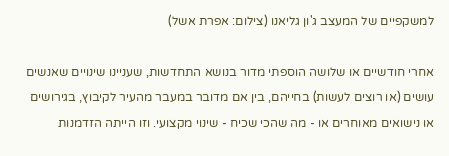למשקפיים של המעצב ג'ון גליאנו (צילום: אפרת אשל)

אחרי חודשיים או שלושה הוספתי מדור בנושא התחדשות, שעניינו שינויים שאנשים עושים (או רוצים לעשות) בחייהם, בין אם מדובר במעבר מהעיר לקיבוץ, בגירושים או נישואים מאוחרים או - מה שהכי שכיח - שינוי מקצועי. וזו הייתה הזדמנות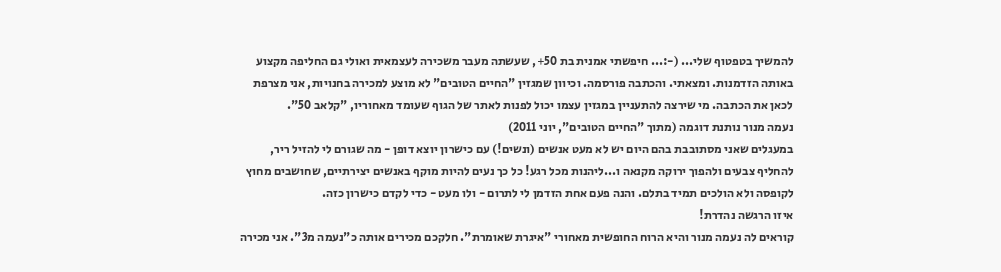להמשיך בטפטוף שלי... (-:... חיפשתי אמנית בת 50+, שעשתה מעבר משכירה לעצמאית ואולי גם החליפה מקצוע באותה הזדמנות. ומצאתי. והכתבה פורסמה. וכיוון שמגזין "החיים הטובים" לא מוצע למכירה בחנויות, אני מצרפת לכאן את הכתבה. מי שירצה להתעניין במגזין עצמו יכול לפנות לאתר של הגוף שעומד מאחוריו, "קלאב 50".
נעמה מנור נותנת דוגמה (מתוך "החיים הטובים", יוני 2011)
במעגלים שאני מסתובבת בהם היום יש לא מעט אנשים (ונשים!) עם כישרון יוצא דופן - מה שגורם לי להזיל ריר, להחליף צבעים ולהפוך ירוקה מקנאה ו...ליהנות מכל רגע! כל כך נעים להיות מוקף באנשים יצירתיים, שחושבים מחוץ לקופסה ולא הולכים תמיד בתלם. והנה פעם אחת הזדמן לי לתרום - ולו מעט - כדי לקדם כישרון כזה.
איזו הרגשה נהדרת!
קוראים לה נעמה מנור והיא הרוח החופשית מאחורי "איגרת שאומרת". חלקכם מכירים אותה כ"נעמה מ3". אני מכירה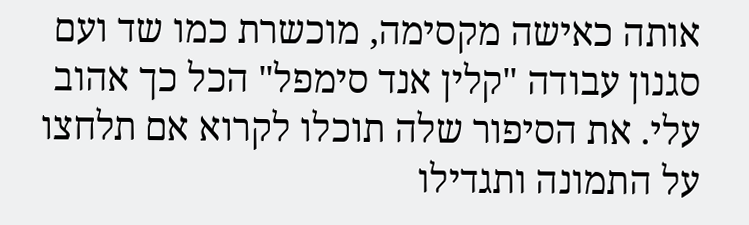אותה כאישה מקסימה, מוכשרת כמו שד ועם סגנון עבודה "קלין אנד סימפל" הכל כך אהוב עלי. את הסיפור שלה תוכלו לקרוא אם תלחצו על התמונה ותגדילו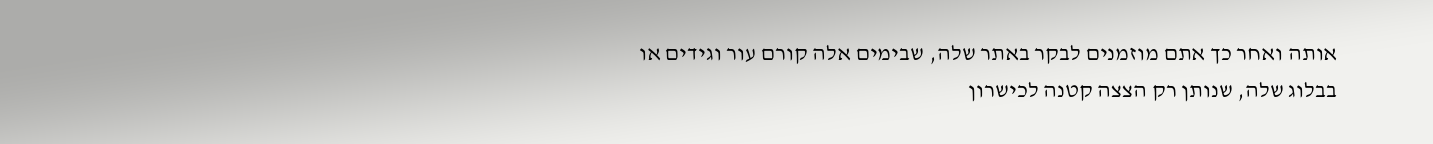אותה ואחר כך אתם מוזמנים לבקר באתר שלה, שבימים אלה קורם עור וגידים או בבלוג שלה, שנותן רק הצצה קטנה לכישרון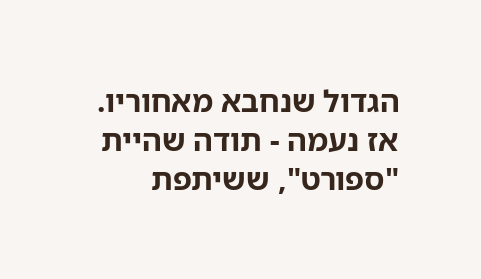הגדול שנחבא מאחוריו.
אז נעמה - תודה שהיית "ספורט", ששיתפת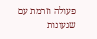פעולה וזרמת עם שגעונות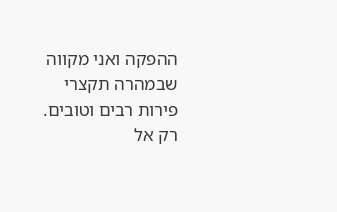ההפקה ואני מקווה שבמהרה תקצרי פירות רבים וטובים. רק אל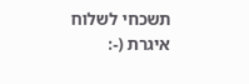תשכחי לשלוח איגרת (-: